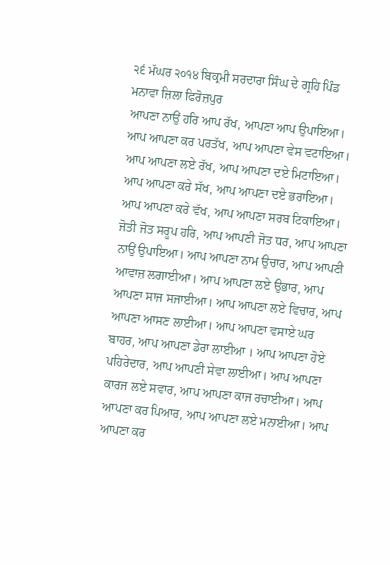੨੬ ਮੱਘਰ ੨੦੧੪ ਬਿਕ੍ਰਮੀ ਸਰਦਾਰਾ ਸਿੰਘ ਦੇ ਗ੍ਰਹਿ ਪਿੰਡ ਮਨਾਵਾ ਜ਼ਿਲਾ ਫਿਰੋਜ਼ਪੁਰ
ਆਪਣਾ ਨਾਉਂ ਹਰਿ ਆਪ ਰੱਖ, ਆਪਣਾ ਆਪ ਉਪਾਇਆ। ਆਪ ਆਪਣਾ ਕਰ ਪਰਤੱਖ, ਆਪ ਆਪਣਾ ਵੇਸ ਵਟਾਇਆ। ਆਪ ਆਪਣਾ ਲਏ ਰੱਖ, ਆਪ ਆਪਣਾ ਦਏ ਮਿਟਾਇਆ। ਆਪ ਆਪਣਾ ਕਰੇ ਸੱਖ, ਆਪ ਆਪਣਾ ਦਏ ਭਰਾਇਆ। ਆਪ ਆਪਣਾ ਕਰੇ ਵੱਖ, ਆਪ ਆਪਣਾ ਸਰਬ ਟਿਕਾਇਆ। ਜੋਤੀ ਜੋਤ ਸਰੂਪ ਹਰਿ, ਆਪ ਆਪਣੀ ਜੋਤ ਧਰ, ਆਪ ਆਪਣਾ ਨਾਉਂ ਉਪਾਇਆ। ਆਪ ਆਪਣਾ ਨਾਮ ਉਚਾਰ, ਆਪ ਆਪਣੀ ਆਵਾਜ਼ ਲਗਾਈਆ। ਆਪ ਆਪਣਾ ਲਏ ਉਭਾਰ, ਆਪ ਆਪਣਾ ਸਾਜ ਸਜਾਈਆ। ਆਪ ਆਪਣਾ ਲਏ ਵਿਚਾਰ, ਆਪ ਆਪਣਾ ਆਸਣ ਲਾਈਆ। ਆਪ ਆਪਣਾ ਵਸਾਏ ਘਰ ਬਾਹਰ, ਆਪ ਆਪਣਾ ਡੇਰਾ ਲਾਈਆ । ਆਪ ਆਪਣਾ ਹੋਏ ਪਹਿਰੇਦਾਰ, ਆਪ ਆਪਣੀ ਸੇਵਾ ਲਾਈਆ। ਆਪ ਆਪਣਾ ਕਾਰਜ ਲਏ ਸਵਾਰ, ਆਪ ਆਪਣਾ ਕਾਜ ਰਚਾਈਆ। ਆਪ ਆਪਣਾ ਕਰ ਪਿਆਰ, ਆਪ ਆਪਣਾ ਲਏ ਮਨਾਈਆ। ਆਪ ਆਪਣਾ ਕਰ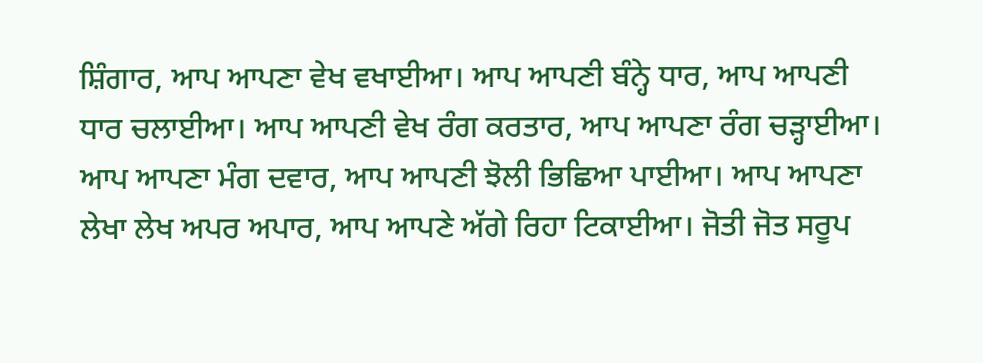ਸ਼ਿੰਗਾਰ, ਆਪ ਆਪਣਾ ਵੇਖ ਵਖਾਈਆ। ਆਪ ਆਪਣੀ ਬੰਨ੍ਹੇ ਧਾਰ, ਆਪ ਆਪਣੀ ਧਾਰ ਚਲਾਈਆ। ਆਪ ਆਪਣੀ ਵੇਖ ਰੰਗ ਕਰਤਾਰ, ਆਪ ਆਪਣਾ ਰੰਗ ਚੜ੍ਹਾਈਆ। ਆਪ ਆਪਣਾ ਮੰਗ ਦਵਾਰ, ਆਪ ਆਪਣੀ ਝੋਲੀ ਭਿਛਿਆ ਪਾਈਆ। ਆਪ ਆਪਣਾ ਲੇਖਾ ਲੇਖ ਅਪਰ ਅਪਾਰ, ਆਪ ਆਪਣੇ ਅੱਗੇ ਰਿਹਾ ਟਿਕਾਈਆ। ਜੋਤੀ ਜੋਤ ਸਰੂਪ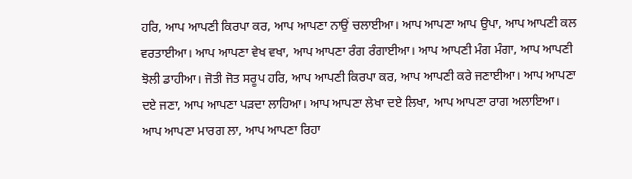ਹਰਿ, ਆਪ ਆਪਣੀ ਕਿਰਪਾ ਕਰ, ਆਪ ਆਪਣਾ ਨਾਉਂ ਚਲਾਈਆ। ਆਪ ਆਪਣਾ ਆਪ ਉਪਾ, ਆਪ ਆਪਣੀ ਕਲ ਵਰਤਾਈਆ। ਆਪ ਆਪਣਾ ਵੇਖ ਵਖਾ, ਆਪ ਆਪਣਾ ਰੰਗ ਰੰਗਾਈਆ। ਆਪ ਆਪਣੀ ਮੰਗ ਮੰਗਾ, ਆਪ ਆਪਣੀ ਝੋਲੀ ਡਾਹੀਆ। ਜੋਤੀ ਜੋਤ ਸਰੂਪ ਹਰਿ, ਆਪ ਆਪਣੀ ਕਿਰਪਾ ਕਰ, ਆਪ ਆਪਣੀ ਕਰੇ ਜਣਾਈਆ। ਆਪ ਆਪਣਾ ਦਏ ਜਣਾ, ਆਪ ਆਪਣਾ ਪੜਦਾ ਲਾਹਿਆ। ਆਪ ਆਪਣਾ ਲੇਖਾ ਦਏ ਲਿਖਾ, ਆਪ ਆਪਣਾ ਰਾਗ ਅਲਾਇਆ। ਆਪ ਆਪਣਾ ਮਾਰਗ ਲਾ, ਆਪ ਆਪਣਾ ਰਿਹਾ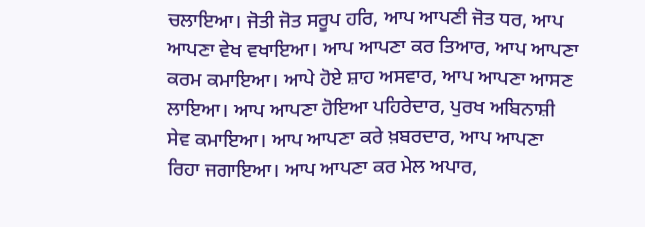ਚਲਾਇਆ। ਜੋਤੀ ਜੋਤ ਸਰੂਪ ਹਰਿ, ਆਪ ਆਪਣੀ ਜੋਤ ਧਰ, ਆਪ ਆਪਣਾ ਵੇਖ ਵਖਾਇਆ। ਆਪ ਆਪਣਾ ਕਰ ਤਿਆਰ, ਆਪ ਆਪਣਾ ਕਰਮ ਕਮਾਇਆ। ਆਪੇ ਹੋਏ ਸ਼ਾਹ ਅਸਵਾਰ, ਆਪ ਆਪਣਾ ਆਸਣ ਲਾਇਆ। ਆਪ ਆਪਣਾ ਹੋਇਆ ਪਹਿਰੇਦਾਰ, ਪੁਰਖ ਅਬਿਨਾਸ਼ੀ ਸੇਵ ਕਮਾਇਆ। ਆਪ ਆਪਣਾ ਕਰੇ ਖ਼ਬਰਦਾਰ, ਆਪ ਆਪਣਾ ਰਿਹਾ ਜਗਾਇਆ। ਆਪ ਆਪਣਾ ਕਰ ਮੇਲ ਅਪਾਰ,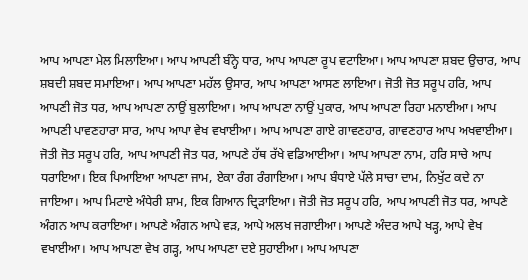ਆਪ ਆਪਣਾ ਮੇਲ ਮਿਲਾਇਆ। ਆਪ ਆਪਣੀ ਬੰਨ੍ਹੇ ਧਾਰ, ਆਪ ਆਪਣਾ ਰੂਪ ਵਟਾਇਆ। ਆਪ ਆਪਣਾ ਸ਼ਬਦ ਉਚਾਰ, ਆਪ ਸ਼ਬਦੀ ਸ਼ਬਦ ਸਮਾਇਆ। ਆਪ ਆਪਣਾ ਮਹੱਲ ਉਸਾਰ, ਆਪ ਆਪਣਾ ਆਸਣ ਲਾਇਆ। ਜੋਤੀ ਜੋਤ ਸਰੂਪ ਹਰਿ, ਆਪ ਆਪਣੀ ਜੋਤ ਧਰ, ਆਪ ਆਪਣਾ ਨਾਉਂ ਬੁਲਾਇਆ। ਆਪ ਆਪਣਾ ਨਾਉਂ ਪੁਕਾਰ, ਆਪ ਆਪਣਾ ਰਿਹਾ ਮਨਾਈਆ। ਆਪ ਆਪਣੀ ਪਾਵਣਹਾਰਾ ਸਾਰ, ਆਪ ਆਪਾ ਵੇਖ ਵਖਾਈਆ। ਆਪ ਆਪਣਾ ਗਾਏ ਗਾਵਣਹਾਰ, ਗਾਵਣਹਾਰ ਆਪ ਅਖਵਾਈਆ। ਜੋਤੀ ਜੋਤ ਸਰੂਪ ਹਰਿ, ਆਪ ਆਪਣੀ ਜੋਤ ਧਰ, ਆਪਣੇ ਹੱਥ ਰੱਖੇ ਵਡਿਆਈਆ। ਆਪ ਆਪਣਾ ਨਾਮ, ਹਰਿ ਸਾਚੇ ਆਪ ਧਰਾਇਆ। ਇਕ ਪਿਆਇਆ ਆਪਣਾ ਜਾਮ, ਏਕਾ ਰੰਗ ਰੰਗਾਇਆ। ਆਪ ਬੰਧਾਏ ਪੱਲੇ ਸਾਚਾ ਦਾਮ, ਨਿਖੁੱਟ ਕਦੇ ਨਾ ਜਾਇਆ। ਆਪ ਮਿਟਾਏ ਅੰਧੇਰੀ ਸ਼ਾਮ, ਇਕ ਗਿਆਨ ਦ੍ਰਿੜਾਇਆ। ਜੋਤੀ ਜੋਤ ਸਰੂਪ ਹਰਿ, ਆਪ ਆਪਣੀ ਜੋਤ ਧਰ, ਆਪਣੇ ਅੰਗਨ ਆਪ ਕਰਾਇਆ। ਆਪਣੇ ਅੰਗਨ ਆਪੇ ਵੜ, ਆਪੇ ਅਲਖ ਜਗਾਈਆ। ਆਪਣੇ ਅੰਦਰ ਆਪੇ ਖੜ੍ਹ, ਆਪੇ ਵੇਖ ਵਖਾਈਆ। ਆਪ ਆਪਣਾ ਵੇਖ ਗੜ੍ਹ, ਆਪ ਆਪਣਾ ਦਏ ਸੁਹਾਈਆ। ਆਪ ਆਪਣਾ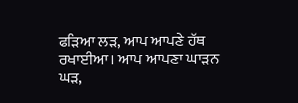ਫੜਿਆ ਲੜ, ਆਪ ਆਪਣੇ ਹੱਥ ਰਖਾਈਆ। ਆਪ ਆਪਣਾ ਘਾੜਨ ਘੜ,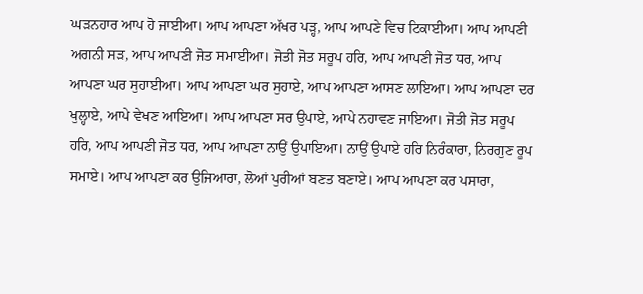ਘੜਨਹਾਰ ਆਪ ਹੋ ਜਾਈਆ। ਆਪ ਆਪਣਾ ਅੱਖਰ ਪੜ੍ਹ, ਆਪ ਆਪਣੇ ਵਿਚ ਟਿਕਾਈਆ। ਆਪ ਆਪਣੀ ਅਗਨੀ ਸੜ, ਆਪ ਆਪਣੀ ਜੋਤ ਸਮਾਈਆ। ਜੋਤੀ ਜੋਤ ਸਰੂਪ ਹਰਿ, ਆਪ ਆਪਣੀ ਜੋਤ ਧਰ, ਆਪ ਆਪਣਾ ਘਰ ਸੁਹਾਈਆ। ਆਪ ਆਪਣਾ ਘਰ ਸੁਹਾਏ, ਆਪ ਆਪਣਾ ਆਸਣ ਲਾਇਆ। ਆਪ ਆਪਣਾ ਦਰ ਖੁਲ੍ਹਾਏ, ਆਪੇ ਵੇਖਣ ਆਇਆ। ਆਪ ਆਪਣਾ ਸਰ ਉਪਾਏ, ਆਪੇ ਨਹਾਵਣ ਜਾਇਆ। ਜੋਤੀ ਜੋਤ ਸਰੂਪ ਹਰਿ, ਆਪ ਆਪਣੀ ਜੋਤ ਧਰ, ਆਪ ਆਪਣਾ ਨਾਉਂ ਉਪਾਇਆ। ਨਾਉਂ ਉਪਾਏ ਹਰਿ ਨਿਰੰਕਾਰਾ, ਨਿਰਗੁਣ ਰੂਪ ਸਮਾਏ। ਆਪ ਆਪਣਾ ਕਰ ਉਜਿਆਰਾ, ਲੋਆਂ ਪੁਰੀਆਂ ਬਣਤ ਬਣਾਏ। ਆਪ ਆਪਣਾ ਕਰ ਪਸਾਰਾ,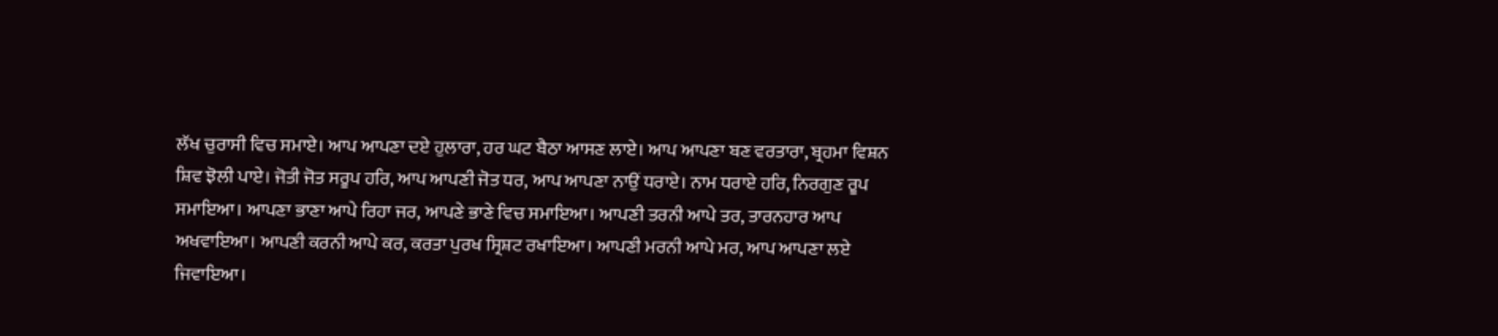ਲੱਖ ਚੁਰਾਸੀ ਵਿਚ ਸਮਾਏ। ਆਪ ਆਪਣਾ ਦਏ ਹੁਲਾਰਾ, ਹਰ ਘਟ ਬੈਠਾ ਆਸਣ ਲਾਏ। ਆਪ ਆਪਣਾ ਬਣ ਵਰਤਾਰਾ, ਬ੍ਰਹਮਾ ਵਿਸ਼ਨ ਸ਼ਿਵ ਝੋਲੀ ਪਾਏ। ਜੋਤੀ ਜੋਤ ਸਰੂਪ ਹਰਿ, ਆਪ ਆਪਣੀ ਜੋਤ ਧਰ, ਆਪ ਆਪਣਾ ਨਾਉਂ ਧਰਾਏ। ਨਾਮ ਧਰਾਏ ਹਰਿ, ਨਿਰਗੁਣ ਰੂਪ ਸਮਾਇਆ। ਆਪਣਾ ਭਾਣਾ ਆਪੇ ਰਿਹਾ ਜਰ, ਆਪਣੇ ਭਾਣੇ ਵਿਚ ਸਮਾਇਆ। ਆਪਣੀ ਤਰਨੀ ਆਪੇ ਤਰ, ਤਾਰਨਹਾਰ ਆਪ ਅਖਵਾਇਆ। ਆਪਣੀ ਕਰਨੀ ਆਪੇ ਕਰ, ਕਰਤਾ ਪੁਰਖ ਸ੍ਰਿਸ਼ਟ ਰਖਾਇਆ। ਆਪਣੀ ਮਰਨੀ ਆਪੇ ਮਰ, ਆਪ ਆਪਣਾ ਲਏ ਜਿਵਾਇਆ।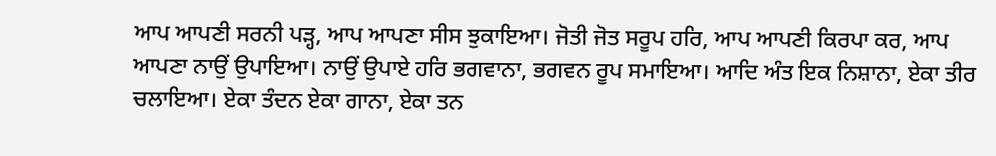ਆਪ ਆਪਣੀ ਸਰਨੀ ਪੜ੍ਹ, ਆਪ ਆਪਣਾ ਸੀਸ ਝੁਕਾਇਆ। ਜੋਤੀ ਜੋਤ ਸਰੂਪ ਹਰਿ, ਆਪ ਆਪਣੀ ਕਿਰਪਾ ਕਰ, ਆਪ ਆਪਣਾ ਨਾਉਂ ਉਪਾਇਆ। ਨਾਉਂ ਉਪਾਏ ਹਰਿ ਭਗਵਾਨਾ, ਭਗਵਨ ਰੂਪ ਸਮਾਇਆ। ਆਦਿ ਅੰਤ ਇਕ ਨਿਸ਼ਾਨਾ, ਏਕਾ ਤੀਰ ਚਲਾਇਆ। ਏਕਾ ਤੰਦਨ ਏਕਾ ਗਾਨਾ, ਏਕਾ ਤਨ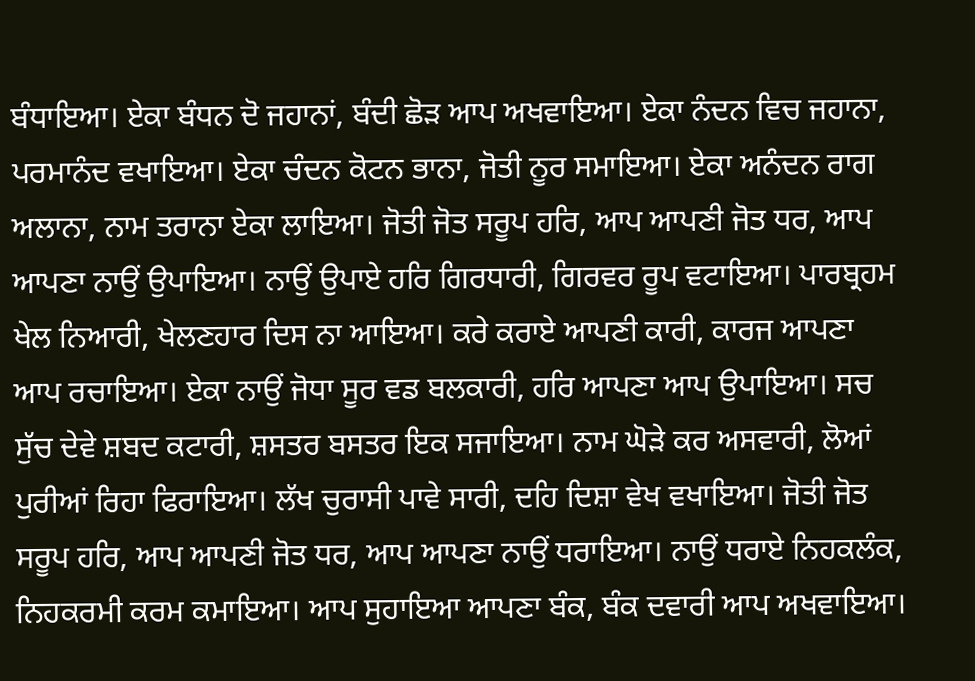ਬੰਧਾਇਆ। ਏਕਾ ਬੰਧਨ ਦੋ ਜਹਾਨਾਂ, ਬੰਦੀ ਛੋੜ ਆਪ ਅਖਵਾਇਆ। ਏਕਾ ਨੰਦਨ ਵਿਚ ਜਹਾਨਾ, ਪਰਮਾਨੰਦ ਵਖਾਇਆ। ਏਕਾ ਚੰਦਨ ਕੋਟਨ ਭਾਨਾ, ਜੋਤੀ ਨੂਰ ਸਮਾਇਆ। ਏਕਾ ਅਨੰਦਨ ਰਾਗ ਅਲਾਨਾ, ਨਾਮ ਤਰਾਨਾ ਏਕਾ ਲਾਇਆ। ਜੋਤੀ ਜੋਤ ਸਰੂਪ ਹਰਿ, ਆਪ ਆਪਣੀ ਜੋਤ ਧਰ, ਆਪ ਆਪਣਾ ਨਾਉਂ ਉਪਾਇਆ। ਨਾਉਂ ਉਪਾਏ ਹਰਿ ਗਿਰਧਾਰੀ, ਗਿਰਵਰ ਰੂਪ ਵਟਾਇਆ। ਪਾਰਬ੍ਰਹਮ ਖੇਲ ਨਿਆਰੀ, ਖੇਲਣਹਾਰ ਦਿਸ ਨਾ ਆਇਆ। ਕਰੇ ਕਰਾਏ ਆਪਣੀ ਕਾਰੀ, ਕਾਰਜ ਆਪਣਾ ਆਪ ਰਚਾਇਆ। ਏਕਾ ਨਾਉਂ ਜੋਧਾ ਸੂਰ ਵਡ ਬਲਕਾਰੀ, ਹਰਿ ਆਪਣਾ ਆਪ ਉਪਾਇਆ। ਸਚ ਸੁੱਚ ਦੇਵੇ ਸ਼ਬਦ ਕਟਾਰੀ, ਸ਼ਸਤਰ ਬਸਤਰ ਇਕ ਸਜਾਇਆ। ਨਾਮ ਘੋੜੇ ਕਰ ਅਸਵਾਰੀ, ਲੋਆਂ ਪੁਰੀਆਂ ਰਿਹਾ ਫਿਰਾਇਆ। ਲੱਖ ਚੁਰਾਸੀ ਪਾਵੇ ਸਾਰੀ, ਦਹਿ ਦਿਸ਼ਾ ਵੇਖ ਵਖਾਇਆ। ਜੋਤੀ ਜੋਤ ਸਰੂਪ ਹਰਿ, ਆਪ ਆਪਣੀ ਜੋਤ ਧਰ, ਆਪ ਆਪਣਾ ਨਾਉਂ ਧਰਾਇਆ। ਨਾਉਂ ਧਰਾਏ ਨਿਹਕਲੰਕ, ਨਿਹਕਰਮੀ ਕਰਮ ਕਮਾਇਆ। ਆਪ ਸੁਹਾਇਆ ਆਪਣਾ ਬੰਕ, ਬੰਕ ਦਵਾਰੀ ਆਪ ਅਖਵਾਇਆ।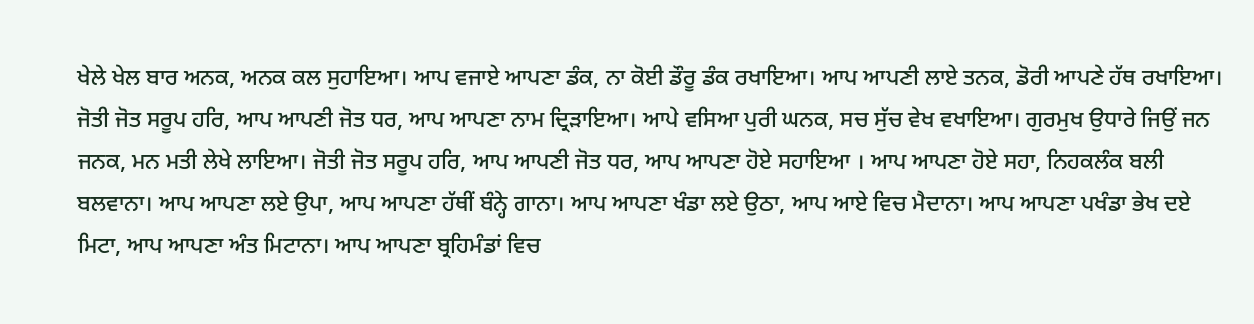ਖੇਲੇ ਖੇਲ ਬਾਰ ਅਨਕ, ਅਨਕ ਕਲ ਸੁਹਾਇਆ। ਆਪ ਵਜਾਏ ਆਪਣਾ ਡੰਕ, ਨਾ ਕੋਈ ਡੌਰੂ ਡੰਕ ਰਖਾਇਆ। ਆਪ ਆਪਣੀ ਲਾਏ ਤਨਕ, ਡੋਰੀ ਆਪਣੇ ਹੱਥ ਰਖਾਇਆ। ਜੋਤੀ ਜੋਤ ਸਰੂਪ ਹਰਿ, ਆਪ ਆਪਣੀ ਜੋਤ ਧਰ, ਆਪ ਆਪਣਾ ਨਾਮ ਦ੍ਰਿੜਾਇਆ। ਆਪੇ ਵਸਿਆ ਪੁਰੀ ਘਨਕ, ਸਚ ਸੁੱਚ ਵੇਖ ਵਖਾਇਆ। ਗੁਰਮੁਖ ਉਧਾਰੇ ਜਿਉਂ ਜਨ ਜਨਕ, ਮਨ ਮਤੀ ਲੇਖੇ ਲਾਇਆ। ਜੋਤੀ ਜੋਤ ਸਰੂਪ ਹਰਿ, ਆਪ ਆਪਣੀ ਜੋਤ ਧਰ, ਆਪ ਆਪਣਾ ਹੋਏ ਸਹਾਇਆ । ਆਪ ਆਪਣਾ ਹੋਏ ਸਹਾ, ਨਿਹਕਲੰਕ ਬਲੀ ਬਲਵਾਨਾ। ਆਪ ਆਪਣਾ ਲਏ ਉਪਾ, ਆਪ ਆਪਣਾ ਹੱਥੀਂ ਬੰਨ੍ਹੇ ਗਾਨਾ। ਆਪ ਆਪਣਾ ਖੰਡਾ ਲਏ ਉਠਾ, ਆਪ ਆਏ ਵਿਚ ਮੈਦਾਨਾ। ਆਪ ਆਪਣਾ ਪਖੰਡਾ ਭੇਖ ਦਏ ਮਿਟਾ, ਆਪ ਆਪਣਾ ਅੰਤ ਮਿਟਾਨਾ। ਆਪ ਆਪਣਾ ਬ੍ਰਹਿਮੰਡਾਂ ਵਿਚ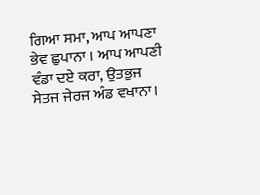ਗਿਆ ਸਮਾ, ਆਪ ਆਪਣਾ ਭੇਵ ਛੁਪਾਨਾ । ਆਪ ਆਪਣੀ ਵੰਡਾ ਦਏ ਕਰਾ, ਉਤਭੁਜ ਸੇਤਜ ਜੇਰਜ ਅੰਡ ਵਖਾਨਾ।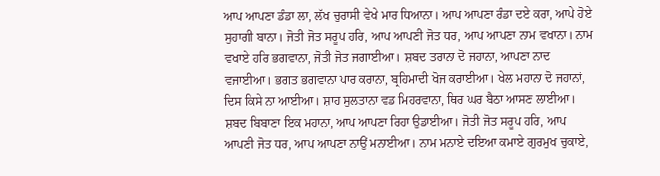ਆਪ ਆਪਣਾ ਡੰਡਾ ਲਾ, ਲੱਖ ਚੁਰਾਸੀ ਵੇਖੇ ਮਾਰ ਧਿਆਨਾ। ਆਪ ਆਪਣਾ ਰੰਡਾ ਦਏ ਕਰਾ, ਆਪੇ ਹੋਏ ਸੁਹਾਗੀ ਬਾਨਾ। ਜੋਤੀ ਜੋਤ ਸਰੂਪ ਹਰਿ, ਆਪ ਆਪਣੀ ਜੋਤ ਧਰ, ਆਪ ਆਪਣਾ ਨਾਮ ਵਖਾਨਾ। ਨਾਮ ਵਖਾਏ ਹਰਿ ਭਗਵਾਨਾ, ਜੋਤੀ ਜੋਤ ਜਗਾਈਆ। ਸ਼ਬਦ ਤਰਾਨਾ ਦੋ ਜਹਾਨਾ, ਆਪਣਾ ਨਾਦ ਵਜਾਈਆ। ਭਗਤ ਭਗਵਾਨਾ ਪਾਰ ਕਰਾਨਾ, ਬ੍ਰਹਿਮਾਦੀ ਖੋਜ ਕਰਾਈਆ। ਖੇਲ ਮਹਾਨਾ ਦੋ ਜਹਾਨਾਂ, ਦਿਸ ਕਿਸੇ ਨਾ ਆਈਆ। ਸ਼ਾਹ ਸੁਲਤਾਨਾ ਵਡ ਮਿਹਰਵਾਨਾ, ਥਿਰ ਘਰ ਬੈਠਾ ਆਸਣ ਲਾਈਆ। ਸ਼ਬਦ ਬਿਬਾਣਾ ਇਕ ਮਹਾਨਾ, ਆਪ ਆਪਣਾ ਰਿਹਾ ਉਡਾਈਆ। ਜੋਤੀ ਜੋਤ ਸਰੂਪ ਹਰਿ, ਆਪ ਆਪਣੀ ਜੋਤ ਧਰ, ਆਪ ਆਪਣਾ ਨਾਉਂ ਮਨਾਈਆ। ਨਾਮ ਮਨਾਏ ਦਇਆ ਕਮਾਏ ਗੁਰਮੁਖ ਚੁਕਾਏ,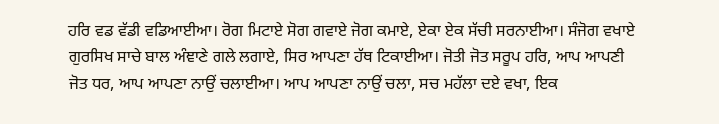ਹਰਿ ਵਡ ਵੱਡੀ ਵਡਿਆਈਆ। ਰੋਗ ਮਿਟਾਏ ਸੋਗ ਗਵਾਏ ਜੋਗ ਕਮਾਏ, ਏਕਾ ਏਕ ਸੱਚੀ ਸਰਨਾਈਆ। ਸੰਜੋਗ ਵਖਾਏ ਗੁਰਸਿਖ ਸਾਚੇ ਬਾਲ ਅੰਞਾਣੇ ਗਲੇ ਲਗਾਏ, ਸਿਰ ਆਪਣਾ ਹੱਥ ਟਿਕਾਈਆ। ਜੋਤੀ ਜੋਤ ਸਰੂਪ ਹਰਿ, ਆਪ ਆਪਣੀ ਜੋਤ ਧਰ, ਆਪ ਆਪਣਾ ਨਾਉਂ ਚਲਾਈਆ। ਆਪ ਆਪਣਾ ਨਾਉਂ ਚਲਾ, ਸਚ ਮਹੱਲਾ ਦਏ ਵਖਾ, ਇਕ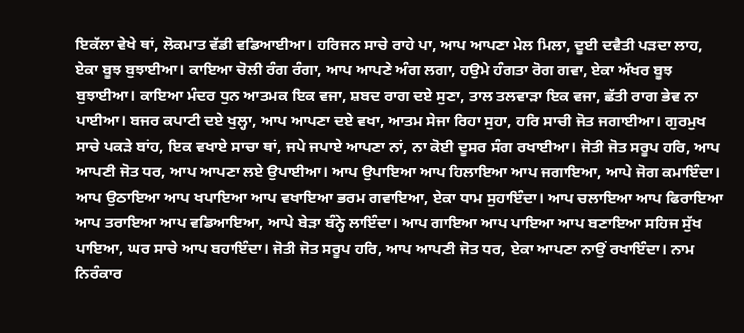ਇਕੱਲਾ ਵੇਖੇ ਥਾਂ, ਲੋਕਮਾਤ ਵੱਡੀ ਵਡਿਆਈਆ। ਹਰਿਜਨ ਸਾਚੇ ਰਾਹੇ ਪਾ, ਆਪ ਆਪਣਾ ਮੇਲ ਮਿਲਾ, ਦੂਈ ਦਵੈਤੀ ਪੜਦਾ ਲਾਹ, ਏਕਾ ਬੂਝ ਬੁਝਾਈਆ। ਕਾਇਆ ਚੋਲੀ ਰੰਗ ਰੰਗਾ, ਆਪ ਆਪਣੇ ਅੰਗ ਲਗਾ, ਹਉਮੇ ਹੰਗਤਾ ਰੋਗ ਗਵਾ, ਏਕਾ ਅੱਖਰ ਬੂਝ ਬੁਝਾਈਆ। ਕਾਇਆ ਮੰਦਰ ਧੁਨ ਆਤਮਕ ਇਕ ਵਜਾ, ਸ਼ਬਦ ਰਾਗ ਦਏ ਸੁਣਾ, ਤਾਲ ਤਲਵਾੜਾ ਇਕ ਵਜਾ, ਛੱਤੀ ਰਾਗ ਭੇਵ ਨਾ ਪਾਈਆ। ਬਜਰ ਕਪਾਟੀ ਦਏ ਖੁਲ੍ਹਾ, ਆਪ ਆਪਣਾ ਦਏ ਵਖਾ, ਆਤਮ ਸੇਜਾ ਰਿਹਾ ਸੁਹਾ, ਹਰਿ ਸਾਚੀ ਜੋਤ ਜਗਾਈਆ। ਗੁਰਮੁਖ ਸਾਚੇ ਪਕੜੇ ਬਾਂਹ, ਇਕ ਵਖਾਏ ਸਾਚਾ ਥਾਂ, ਜਪੇ ਜਪਾਏ ਆਪਣਾ ਨਾਂ, ਨਾ ਕੋਈ ਦੂਸਰ ਸੰਗ ਰਖਾਈਆ। ਜੋਤੀ ਜੋਤ ਸਰੂਪ ਹਰਿ, ਆਪ ਆਪਣੀ ਜੋਤ ਧਰ, ਆਪ ਆਪਣਾ ਲਏ ਉਪਾਈਆ। ਆਪ ਉਪਾਇਆ ਆਪ ਹਿਲਾਇਆ ਆਪ ਜਗਾਇਆ, ਆਪੇ ਜੋਗ ਕਮਾਇੰਦਾ। ਆਪ ਉਠਾਇਆ ਆਪ ਖਪਾਇਆ ਆਪ ਵਖਾਇਆ ਭਰਮ ਗਵਾਇਆ, ਏਕਾ ਧਾਮ ਸੁਹਾਇੰਦਾ। ਆਪ ਚਲਾਇਆ ਆਪ ਫਿਰਾਇਆ ਆਪ ਤਰਾਇਆ ਆਪ ਵਡਿਆਇਆ, ਆਪੇ ਬੇੜਾ ਬੰਨ੍ਹੇ ਲਾਇੰਦਾ। ਆਪ ਗਾਇਆ ਆਪ ਪਾਇਆ ਆਪ ਬਣਾਇਆ ਸਹਿਜ ਸੁੱਖ ਪਾਇਆ, ਘਰ ਸਾਚੇ ਆਪ ਬਹਾਇੰਦਾ। ਜੋਤੀ ਜੋਤ ਸਰੂਪ ਹਰਿ, ਆਪ ਆਪਣੀ ਜੋਤ ਧਰ, ਏਕਾ ਆਪਣਾ ਨਾਉਂ ਰਖਾਇੰਦਾ। ਨਾਮ ਨਿਰੰਕਾਰ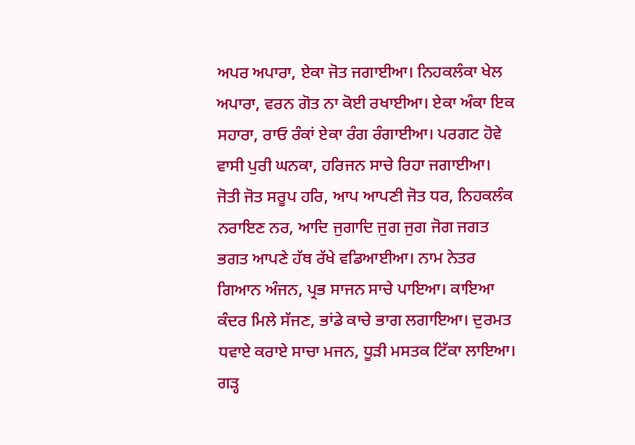ਅਪਰ ਅਪਾਰਾ, ਏਕਾ ਜੋਤ ਜਗਾਈਆ। ਨਿਹਕਲੰਕਾ ਖੇਲ ਅਪਾਰਾ, ਵਰਨ ਗੋਤ ਨਾ ਕੋਈ ਰਖਾਈਆ। ਏਕਾ ਅੰਕਾ ਇਕ ਸਹਾਰਾ, ਰਾਓ ਰੰਕਾਂ ਏਕਾ ਰੰਗ ਰੰਗਾਈਆ। ਪਰਗਟ ਹੋਵੇ ਵਾਸੀ ਪੁਰੀ ਘਨਕਾ, ਹਰਿਜਨ ਸਾਚੇ ਰਿਹਾ ਜਗਾਈਆ। ਜੋਤੀ ਜੋਤ ਸਰੂਪ ਹਰਿ, ਆਪ ਆਪਣੀ ਜੋਤ ਧਰ, ਨਿਹਕਲੰਕ ਨਰਾਇਣ ਨਰ, ਆਦਿ ਜੁਗਾਦਿ ਜੁਗ ਜੁਗ ਜੋਗ ਜਗਤ ਭਗਤ ਆਪਣੇ ਹੱਥ ਰੱਖੇ ਵਡਿਆਈਆ। ਨਾਮ ਨੇਤਰ ਗਿਆਨ ਅੰਜਨ, ਪ੍ਰਭ ਸਾਜਨ ਸਾਚੇ ਪਾਇਆ। ਕਾਇਆ ਕੰਦਰ ਮਿਲੇ ਸੱਜਣ, ਭਾਂਡੇ ਕਾਚੇ ਭਾਗ ਲਗਾਇਆ। ਦੁਰਮਤ ਧਵਾਏ ਕਰਾਏ ਸਾਚਾ ਮਜਨ, ਧੂੜੀ ਮਸਤਕ ਟਿੱਕਾ ਲਾਇਆ। ਗੜ੍ਹ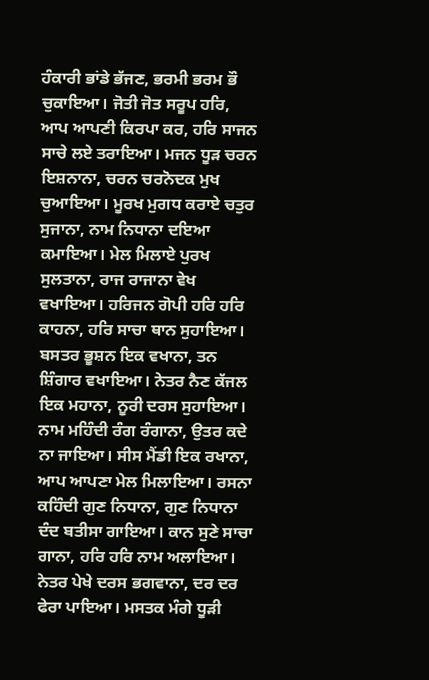ਹੰਕਾਰੀ ਭਾਂਡੇ ਭੱਜਣ, ਭਰਮੀ ਭਰਮ ਭੌ ਚੁਕਾਇਆ। ਜੋਤੀ ਜੋਤ ਸਰੂਪ ਹਰਿ, ਆਪ ਆਪਣੀ ਕਿਰਪਾ ਕਰ, ਹਰਿ ਸਾਜਨ ਸਾਚੇ ਲਏ ਤਰਾਇਆ। ਮਜਨ ਧੂੜ ਚਰਨ ਇਸ਼ਨਾਨਾ, ਚਰਨ ਚਰਨੋਦਕ ਮੁਖ ਚੁਆਇਆ। ਮੂਰਖ ਮੁਗਧ ਕਰਾਏ ਚਤੁਰ ਸੁਜਾਨਾ, ਨਾਮ ਨਿਧਾਨਾ ਦਇਆ ਕਮਾਇਆ। ਮੇਲ ਮਿਲਾਏ ਪੁਰਖ ਸੁਲਤਾਨਾ, ਰਾਜ ਰਾਜਾਨਾ ਵੇਖ ਵਖਾਇਆ। ਹਰਿਜਨ ਗੋਪੀ ਹਰਿ ਹਰਿ ਕਾਹਨਾ, ਹਰਿ ਸਾਚਾ ਥਾਨ ਸੁਹਾਇਆ। ਬਸਤਰ ਭੂਸ਼ਨ ਇਕ ਵਖਾਨਾ, ਤਨ ਸ਼ਿੰਗਾਰ ਵਖਾਇਆ। ਨੇਤਰ ਨੈਣ ਕੱਜਲ ਇਕ ਮਹਾਨਾ, ਨੂਰੀ ਦਰਸ ਸੁਹਾਇਆ। ਨਾਮ ਮਹਿੰਦੀ ਰੰਗ ਰੰਗਾਨਾ, ਉਤਰ ਕਦੇ ਨਾ ਜਾਇਆ। ਸੀਸ ਮੈਂਡੀ ਇਕ ਰਖਾਨਾ, ਆਪ ਆਪਣਾ ਮੇਲ ਮਿਲਾਇਆ। ਰਸਨਾ ਕਹਿੰਦੀ ਗੁਣ ਨਿਧਾਨਾ, ਗੁਣ ਨਿਧਾਨਾ ਦੰਦ ਬਤੀਸਾ ਗਾਇਆ। ਕਾਨ ਸੁਣੇ ਸਾਚਾ ਗਾਨਾ, ਹਰਿ ਹਰਿ ਨਾਮ ਅਲਾਇਆ। ਨੇਤਰ ਪੇਖੇ ਦਰਸ ਭਗਵਾਨਾ, ਦਰ ਦਰ ਫੇਰਾ ਪਾਇਆ। ਮਸਤਕ ਮੰਗੇ ਧੂੜੀ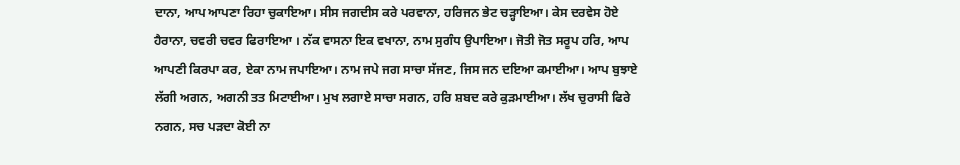ਦਾਨਾ, ਆਪ ਆਪਣਾ ਰਿਹਾ ਚੁਕਾਇਆ। ਸੀਸ ਜਗਦੀਸ ਕਰੇ ਪਰਵਾਨਾ, ਹਰਿਜਨ ਭੇਟ ਚੜ੍ਹਾਇਆ। ਕੇਸ ਦਰਵੇਸ ਹੋਏ ਹੈਰਾਨਾ, ਚਵਰੀ ਚਵਰ ਫਿਰਾਇਆ । ਨੱਕ ਵਾਸਨਾ ਇਕ ਵਖਾਨਾ, ਨਾਮ ਸੁਗੰਧ ਉਪਾਇਆ। ਜੋਤੀ ਜੋਤ ਸਰੂਪ ਹਰਿ, ਆਪ ਆਪਣੀ ਕਿਰਪਾ ਕਰ, ਏਕਾ ਨਾਮ ਜਪਾਇਆ। ਨਾਮ ਜਪੇ ਜਗ ਸਾਚਾ ਸੱਜਣ, ਜਿਸ ਜਨ ਦਇਆ ਕਮਾਈਆ। ਆਪ ਬੁਝਾਏ ਲੱਗੀ ਅਗਨ, ਅਗਨੀ ਤਤ ਮਿਟਾਈਆ। ਮੁਖ ਲਗਾਏ ਸਾਚਾ ਸਗਨ, ਹਰਿ ਸ਼ਬਦ ਕਰੇ ਕੁੜਮਾਈਆ। ਲੱਖ ਚੁਰਾਸੀ ਫਿਰੇ ਨਗਨ, ਸਚ ਪੜਦਾ ਕੋਈ ਨਾ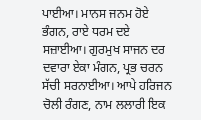ਪਾਈਆ। ਮਾਨਸ ਜਨਮ ਹੋਏ ਭੰਗਨ, ਰਾਏ ਧਰਮ ਦਏ ਸਜ਼ਾਈਆ। ਗੁਰਮੁਖ ਸਾਜਨ ਦਰ ਦਵਾਰਾ ਏਕਾ ਮੰਗਨ, ਪ੍ਰਭ ਚਰਨ ਸੱਚੀ ਸਰਨਾਈਆ। ਆਪੇ ਹਰਿਜਨ ਚੋਲੀ ਰੰਗਣ, ਨਾਮ ਲਲਾਰੀ ਇਕ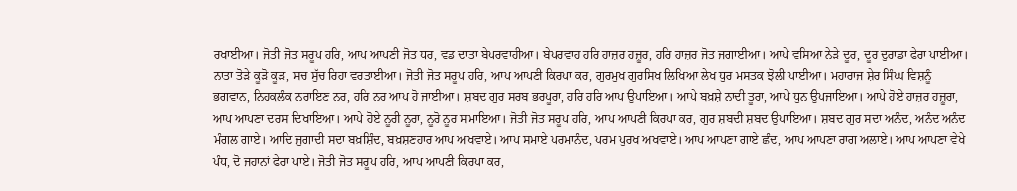ਰਖਾਈਆ। ਜੋਤੀ ਜੋਤ ਸਰੂਪ ਹਰਿ, ਆਪ ਆਪਣੀ ਜੋਤ ਧਰ, ਵਡ ਦਾਤਾ ਬੇਪਰਵਾਹੀਆ। ਬੇਪਰਵਾਹ ਹਰਿ ਹਾਜ਼ਰ ਹਜ਼ੂਰ, ਹਰਿ ਹਾਜ਼ਰ ਜੋਤ ਜਗਾਈਆ। ਆਪੇ ਵਸਿਆ ਨੇੜੇ ਦੂਰ, ਦੂਰ ਦੁਰਾਡਾ ਫੇਰਾ ਪਾਈਆ। ਨਾਤਾ ਤੋੜੇ ਕੂੜੋ ਕੂੜ, ਸਚ ਸੁੱਚ ਰਿਹਾ ਵਰਤਾਈਆ। ਜੋਤੀ ਜੋਤ ਸਰੂਪ ਹਰਿ, ਆਪ ਆਪਣੀ ਕਿਰਪਾ ਕਰ, ਗੁਰਮੁਖ ਗੁਰਸਿਖ ਲਿਖਿਆ ਲੇਖ ਧੁਰ ਮਸਤਕ ਝੋਲੀ ਪਾਈਆ। ਮਹਾਰਾਜ ਸ਼ੇਰ ਸਿੰਘ ਵਿਸ਼ਨੂੰ ਭਗਵਾਨ, ਨਿਹਕਲੰਕ ਨਰਾਇਣ ਨਰ, ਹਰਿ ਨਰ ਆਪ ਹੋ ਜਾਈਆ। ਸ਼ਬਦ ਗੁਰ ਸਰਬ ਭਰਪੂਰਾ, ਹਰਿ ਹਰਿ ਆਪ ਉਪਾਇਆ। ਆਪੇ ਬਖ਼ਸ਼ੇ ਨਾਦੀ ਤੂਰਾ, ਆਪੇ ਧੁਨ ਉਪਜਾਇਆ। ਆਪੇ ਹੋਏ ਹਾਜ਼ਰ ਹਜ਼ੂਰਾ, ਆਪ ਆਪਣਾ ਦਰਸ ਦਿਖਾਇਆ। ਆਪੇ ਹੋਏ ਨੂਰੀ ਨੂਰਾ, ਨੂਰੋ ਨੂਰ ਸਮਾਇਆ। ਜੋਤੀ ਜੋਤ ਸਰੂਪ ਹਰਿ, ਆਪ ਆਪਣੀ ਕਿਰਪਾ ਕਰ, ਗੁਰ ਸ਼ਬਦੀ ਸ਼ਬਦ ਉਪਾਇਆ। ਸ਼ਬਦ ਗੁਰ ਸਦਾ ਅਨੰਦ, ਅਨੰਦ ਅਨੰਦ ਮੰਗਲ ਗਾਏ। ਆਦਿ ਜੁਗਾਦੀ ਸਦਾ ਬਖ਼ਸ਼ਿੰਦ, ਬਖ਼ਸ਼ਣਹਾਰ ਆਪ ਅਖਵਾਏ। ਆਪ ਸਮਾਏ ਪਰਮਾਨੰਦ, ਪਰਮ ਪੁਰਖ ਅਖਵਾਏ। ਆਪ ਆਪਣਾ ਗਾਏ ਛੰਦ, ਆਪ ਆਪਣਾ ਰਾਗ ਅਲਾਏ। ਆਪ ਆਪਣਾ ਵੇਖੇ ਪੰਧ, ਦੋ ਜਹਾਨਾਂ ਫੇਰਾ ਪਾਏ। ਜੋਤੀ ਜੋਤ ਸਰੂਪ ਹਰਿ, ਆਪ ਆਪਣੀ ਕਿਰਪਾ ਕਰ,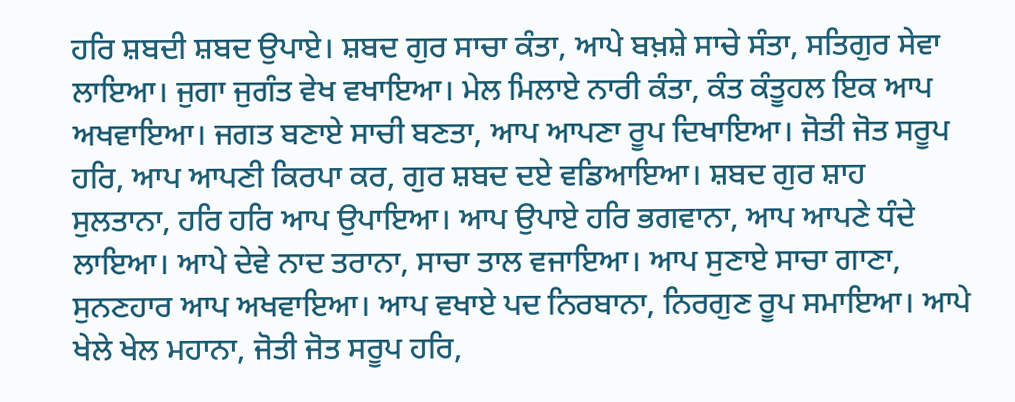ਹਰਿ ਸ਼ਬਦੀ ਸ਼ਬਦ ਉਪਾਏ। ਸ਼ਬਦ ਗੁਰ ਸਾਚਾ ਕੰਤਾ, ਆਪੇ ਬਖ਼ਸ਼ੇ ਸਾਚੇ ਸੰਤਾ, ਸਤਿਗੁਰ ਸੇਵਾ ਲਾਇਆ। ਜੁਗਾ ਜੁਗੰਤ ਵੇਖ ਵਖਾਇਆ। ਮੇਲ ਮਿਲਾਏ ਨਾਰੀ ਕੰਤਾ, ਕੰਤ ਕੰਤੂਹਲ ਇਕ ਆਪ ਅਖਵਾਇਆ। ਜਗਤ ਬਣਾਏ ਸਾਚੀ ਬਣਤਾ, ਆਪ ਆਪਣਾ ਰੂਪ ਦਿਖਾਇਆ। ਜੋਤੀ ਜੋਤ ਸਰੂਪ ਹਰਿ, ਆਪ ਆਪਣੀ ਕਿਰਪਾ ਕਰ, ਗੁਰ ਸ਼ਬਦ ਦਏ ਵਡਿਆਇਆ। ਸ਼ਬਦ ਗੁਰ ਸ਼ਾਹ ਸੁਲਤਾਨਾ, ਹਰਿ ਹਰਿ ਆਪ ਉਪਾਇਆ। ਆਪ ਉਪਾਏ ਹਰਿ ਭਗਵਾਨਾ, ਆਪ ਆਪਣੇ ਧੰਦੇ ਲਾਇਆ। ਆਪੇ ਦੇਵੇ ਨਾਦ ਤਰਾਨਾ, ਸਾਚਾ ਤਾਲ ਵਜਾਇਆ। ਆਪ ਸੁਣਾਏ ਸਾਚਾ ਗਾਣਾ, ਸੁਨਣਹਾਰ ਆਪ ਅਖਵਾਇਆ। ਆਪ ਵਖਾਏ ਪਦ ਨਿਰਬਾਨਾ, ਨਿਰਗੁਣ ਰੂਪ ਸਮਾਇਆ। ਆਪੇ ਖੇਲੇ ਖੇਲ ਮਹਾਨਾ, ਜੋਤੀ ਜੋਤ ਸਰੂਪ ਹਰਿ,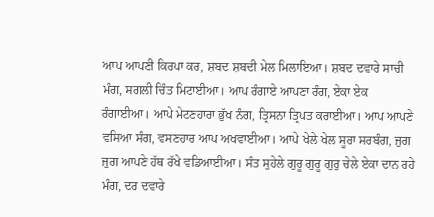ਆਪ ਆਪਣੀ ਕਿਰਪਾ ਕਰ, ਸ਼ਬਦ ਸ਼ਬਦੀ ਮੇਲ ਮਿਲਾਇਆ। ਸ਼ਬਦ ਦਵਾਰੇ ਸਾਚੀ ਮੰਗ, ਸਗਲੀ ਚਿੰਤ ਮਿਟਾਈਆ। ਆਪ ਰੰਗਾਏ ਆਪਣਾ ਰੰਗ, ਏਕਾ ਏਕ ਰੰਗਾਈਆ। ਆਪੇ ਮੇਟਣਹਾਰਾ ਭੁੱਖ ਨੰਗ, ਤ੍ਰਿਸਨਾ ਤ੍ਰਿਪਤ ਕਰਾਈਆ। ਆਪ ਆਪਣੇ ਵਸਿਆ ਸੰਗ, ਵਸਣਹਾਰ ਆਪ ਅਖਵਾਈਆ। ਆਪੇ ਖੇਲੇ ਖੇਲ ਸੂਰਾ ਸਰਬੰਗ, ਜੁਗ ਜੁਗ ਆਪਣੇ ਹੱਥ ਰੱਖੇ ਵਡਿਆਈਆ। ਸੰਤ ਸੁਹੇਲੇ ਗੁਰੂ ਗੁਰੂ ਗੁਰੁ ਚੇਲੇ ਏਕਾ ਦਾਨ ਰਹੇ ਮੰਗ, ਦਰ ਦਵਾਰੇ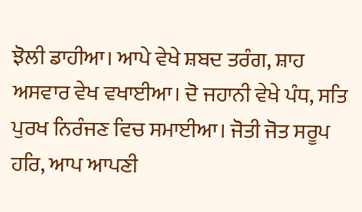ਝੋਲੀ ਡਾਹੀਆ। ਆਪੇ ਵੇਖੇ ਸ਼ਬਦ ਤਰੰਗ, ਸ਼ਾਹ ਅਸਵਾਰ ਵੇਖ ਵਖਾਈਆ। ਦੋ ਜਹਾਨੀ ਵੇਖੇ ਪੰਧ, ਸਤਿ ਪੁਰਖ ਨਿਰੰਜਣ ਵਿਚ ਸਮਾਈਆ। ਜੋਤੀ ਜੋਤ ਸਰੂਪ ਹਰਿ, ਆਪ ਆਪਣੀ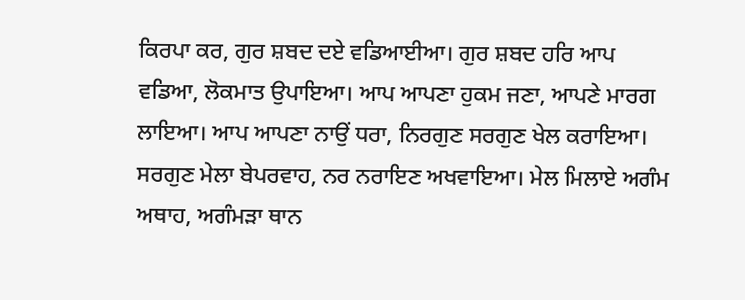ਕਿਰਪਾ ਕਰ, ਗੁਰ ਸ਼ਬਦ ਦਏ ਵਡਿਆਈਆ। ਗੁਰ ਸ਼ਬਦ ਹਰਿ ਆਪ ਵਡਿਆ, ਲੋਕਮਾਤ ਉਪਾਇਆ। ਆਪ ਆਪਣਾ ਹੁਕਮ ਜਣਾ, ਆਪਣੇ ਮਾਰਗ ਲਾਇਆ। ਆਪ ਆਪਣਾ ਨਾਉਂ ਧਰਾ, ਨਿਰਗੁਣ ਸਰਗੁਣ ਖੇਲ ਕਰਾਇਆ। ਸਰਗੁਣ ਮੇਲਾ ਬੇਪਰਵਾਹ, ਨਰ ਨਰਾਇਣ ਅਖਵਾਇਆ। ਮੇਲ ਮਿਲਾਏ ਅਗੰਮ ਅਥਾਹ, ਅਗੰਮੜਾ ਥਾਨ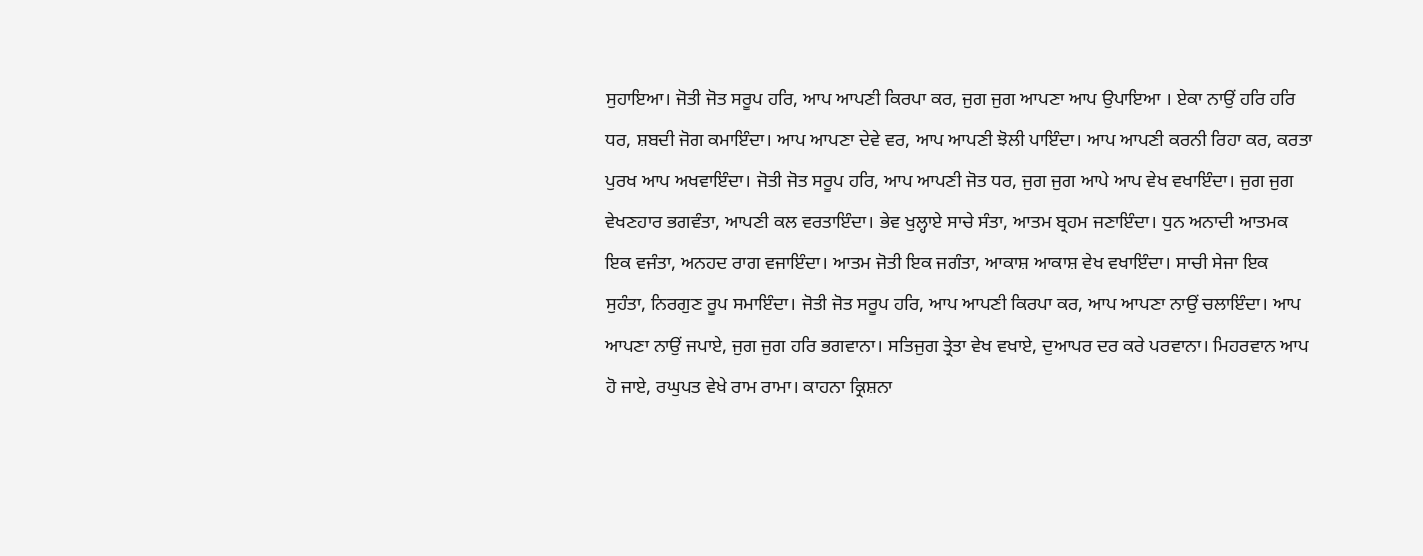ਸੁਹਾਇਆ। ਜੋਤੀ ਜੋਤ ਸਰੂਪ ਹਰਿ, ਆਪ ਆਪਣੀ ਕਿਰਪਾ ਕਰ, ਜੁਗ ਜੁਗ ਆਪਣਾ ਆਪ ਉਪਾਇਆ । ਏਕਾ ਨਾਉਂ ਹਰਿ ਹਰਿ ਧਰ, ਸ਼ਬਦੀ ਜੋਗ ਕਮਾਇੰਦਾ। ਆਪ ਆਪਣਾ ਦੇਵੇ ਵਰ, ਆਪ ਆਪਣੀ ਝੋਲੀ ਪਾਇੰਦਾ। ਆਪ ਆਪਣੀ ਕਰਨੀ ਰਿਹਾ ਕਰ, ਕਰਤਾ ਪੁਰਖ ਆਪ ਅਖਵਾਇੰਦਾ। ਜੋਤੀ ਜੋਤ ਸਰੂਪ ਹਰਿ, ਆਪ ਆਪਣੀ ਜੋਤ ਧਰ, ਜੁਗ ਜੁਗ ਆਪੇ ਆਪ ਵੇਖ ਵਖਾਇੰਦਾ। ਜੁਗ ਜੁਗ ਵੇਖਣਹਾਰ ਭਗਵੰਤਾ, ਆਪਣੀ ਕਲ ਵਰਤਾਇੰਦਾ। ਭੇਵ ਖੁਲ੍ਹਾਏ ਸਾਚੇ ਸੰਤਾ, ਆਤਮ ਬ੍ਰਹਮ ਜਣਾਇੰਦਾ। ਧੁਨ ਅਨਾਦੀ ਆਤਮਕ ਇਕ ਵਜੰਤਾ, ਅਨਹਦ ਰਾਗ ਵਜਾਇੰਦਾ। ਆਤਮ ਜੋਤੀ ਇਕ ਜਗੰਤਾ, ਆਕਾਸ਼ ਆਕਾਸ਼ ਵੇਖ ਵਖਾਇੰਦਾ। ਸਾਚੀ ਸੇਜਾ ਇਕ ਸੁਹੰਤਾ, ਨਿਰਗੁਣ ਰੂਪ ਸਮਾਇੰਦਾ। ਜੋਤੀ ਜੋਤ ਸਰੂਪ ਹਰਿ, ਆਪ ਆਪਣੀ ਕਿਰਪਾ ਕਰ, ਆਪ ਆਪਣਾ ਨਾਉਂ ਚਲਾਇੰਦਾ। ਆਪ ਆਪਣਾ ਨਾਉਂ ਜਪਾਏ, ਜੁਗ ਜੁਗ ਹਰਿ ਭਗਵਾਨਾ। ਸਤਿਜੁਗ ਤ੍ਰੇਤਾ ਵੇਖ ਵਖਾਏ, ਦੁਆਪਰ ਦਰ ਕਰੇ ਪਰਵਾਨਾ। ਮਿਹਰਵਾਨ ਆਪ ਹੋ ਜਾਏ, ਰਘੁਪਤ ਵੇਖੇ ਰਾਮ ਰਾਮਾ। ਕਾਹਨਾ ਕ੍ਰਿਸ਼ਨਾ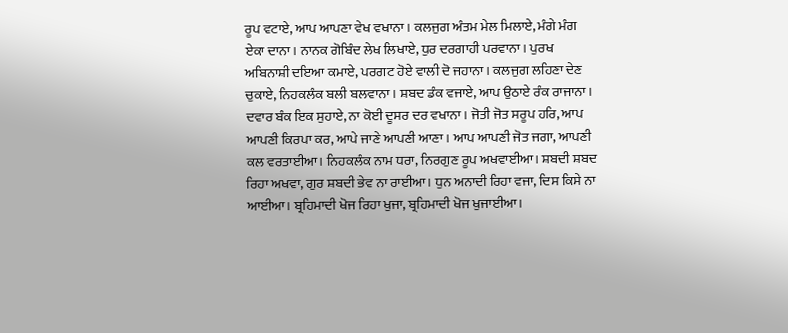ਰੂਪ ਵਟਾਏ, ਆਪ ਆਪਣਾ ਵੇਖ ਵਖਾਨਾ। ਕਲਜੁਗ ਅੰਤਮ ਮੇਲ ਮਿਲਾਏ, ਮੰਗੇ ਮੰਗ ਏਕਾ ਦਾਨਾ। ਨਾਨਕ ਗੋਬਿੰਦ ਲੇਖ ਲਿਖਾਏ, ਧੁਰ ਦਰਗਾਹੀ ਪਰਵਾਨਾ। ਪੁਰਖ ਅਬਿਨਾਸ਼ੀ ਦਇਆ ਕਮਾਏ, ਪਰਗਟ ਹੋਏ ਵਾਲੀ ਦੋ ਜਹਾਨਾ। ਕਲਜੁਗ ਲਹਿਣਾ ਦੇਣ ਚੁਕਾਏ, ਨਿਹਕਲੰਕ ਬਲੀ ਬਲਵਾਨਾ। ਸ਼ਬਦ ਡੰਕ ਵਜਾਏ, ਆਪ ਉਠਾਏ ਰੰਕ ਰਾਜਾਨਾ। ਦਵਾਰ ਬੰਕ ਇਕ ਸੁਹਾਏ, ਨਾ ਕੋਈ ਦੂਸਰ ਦਰ ਵਖਾਨਾ। ਜੋਤੀ ਜੋਤ ਸਰੂਪ ਹਰਿ, ਆਪ ਆਪਣੀ ਕਿਰਪਾ ਕਰ, ਆਪੇ ਜਾਣੇ ਆਪਣੀ ਆਣਾ। ਆਪ ਆਪਣੀ ਜੋਤ ਜਗਾ, ਆਪਣੀ ਕਲ ਵਰਤਾਈਆ। ਨਿਹਕਲੰਕ ਨਾਮ ਧਰਾ, ਨਿਰਗੁਣ ਰੂਪ ਅਖਵਾਈਆ। ਸ਼ਬਦੀ ਸ਼ਬਦ ਰਿਹਾ ਅਖਵਾ, ਗੁਰ ਸ਼ਬਦੀ ਭੇਵ ਨਾ ਰਾਈਆ। ਧੁਨ ਅਨਾਦੀ ਰਿਹਾ ਵਜਾ, ਦਿਸ ਕਿਸੇ ਨਾ ਆਈਆ। ਬ੍ਰਹਿਮਾਦੀ ਖੋਜ ਰਿਹਾ ਖੁਜਾ, ਬ੍ਰਹਿਮਾਦੀ ਖੋਜ ਖੁਜਾਈਆ।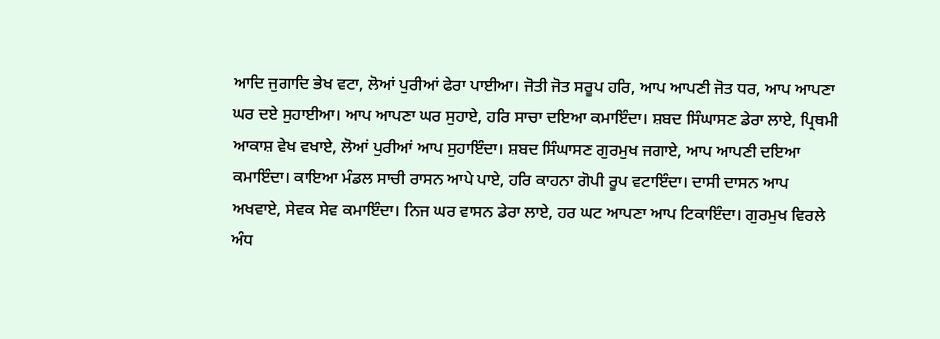ਆਦਿ ਜੁਗਾਦਿ ਭੇਖ ਵਟਾ, ਲੋਆਂ ਪੁਰੀਆਂ ਫੇਰਾ ਪਾਈਆ। ਜੋਤੀ ਜੋਤ ਸਰੂਪ ਹਰਿ, ਆਪ ਆਪਣੀ ਜੋਤ ਧਰ, ਆਪ ਆਪਣਾ ਘਰ ਦਏ ਸੁਹਾਈਆ। ਆਪ ਆਪਣਾ ਘਰ ਸੁਹਾਏ, ਹਰਿ ਸਾਚਾ ਦਇਆ ਕਮਾਇੰਦਾ। ਸ਼ਬਦ ਸਿੰਘਾਸਣ ਡੇਰਾ ਲਾਏ, ਪ੍ਰਿਥਮੀ ਆਕਾਸ਼ ਵੇਖ ਵਖਾਏ, ਲੋਆਂ ਪੁਰੀਆਂ ਆਪ ਸੁਹਾਇੰਦਾ। ਸ਼ਬਦ ਸਿੰਘਾਸਣ ਗੁਰਮੁਖ ਜਗਾਏ, ਆਪ ਆਪਣੀ ਦਇਆ ਕਮਾਇੰਦਾ। ਕਾਇਆ ਮੰਡਲ ਸਾਚੀ ਰਾਸਨ ਆਪੇ ਪਾਏ, ਹਰਿ ਕਾਹਨਾ ਗੋਪੀ ਰੂਪ ਵਟਾਇੰਦਾ। ਦਾਸੀ ਦਾਸਨ ਆਪ ਅਖਵਾਏ, ਸੇਵਕ ਸੇਵ ਕਮਾਇੰਦਾ। ਨਿਜ ਘਰ ਵਾਸਨ ਡੇਰਾ ਲਾਏ, ਹਰ ਘਟ ਆਪਣਾ ਆਪ ਟਿਕਾਇੰਦਾ। ਗੁਰਮੁਖ ਵਿਰਲੇ ਅੰਧ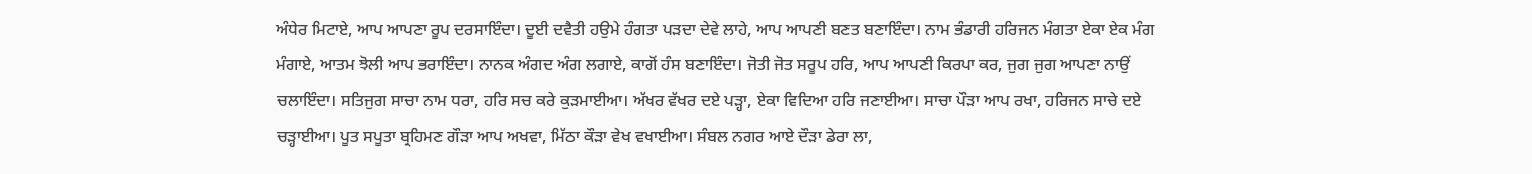ਅੰਧੇਰ ਮਿਟਾਏ, ਆਪ ਆਪਣਾ ਰੂਪ ਦਰਸਾਇੰਦਾ। ਦੂਈ ਦਵੈਤੀ ਹਉਮੇ ਹੰਗਤਾ ਪੜਦਾ ਦੇਵੇ ਲਾਹੇ, ਆਪ ਆਪਣੀ ਬਣਤ ਬਣਾਇੰਦਾ। ਨਾਮ ਭੰਡਾਰੀ ਹਰਿਜਨ ਮੰਗਤਾ ਏਕਾ ਏਕ ਮੰਗ ਮੰਗਾਏ, ਆਤਮ ਝੋਲੀ ਆਪ ਭਰਾਇੰਦਾ। ਨਾਨਕ ਅੰਗਦ ਅੰਗ ਲਗਾਏ, ਕਾਗੋਂ ਹੰਸ ਬਣਾਇੰਦਾ। ਜੋਤੀ ਜੋਤ ਸਰੂਪ ਹਰਿ, ਆਪ ਆਪਣੀ ਕਿਰਪਾ ਕਰ, ਜੁਗ ਜੁਗ ਆਪਣਾ ਨਾਉਂ ਚਲਾਇੰਦਾ। ਸਤਿਜੁਗ ਸਾਚਾ ਨਾਮ ਧਰਾ, ਹਰਿ ਸਚ ਕਰੇ ਕੁੜਮਾਈਆ। ਅੱਖਰ ਵੱਖਰ ਦਏ ਪੜ੍ਹਾ, ਏਕਾ ਵਿਦਿਆ ਹਰਿ ਜਣਾਈਆ। ਸਾਚਾ ਪੌੜਾ ਆਪ ਰਖਾ, ਹਰਿਜਨ ਸਾਚੇ ਦਏ ਚੜ੍ਹਾਈਆ। ਪੂਤ ਸਪੂਤਾ ਬ੍ਰਹਿਮਣ ਗੌੜਾ ਆਪ ਅਖਵਾ, ਮਿੱਠਾ ਕੌੜਾ ਵੇਖ ਵਖਾਈਆ। ਸੰਬਲ ਨਗਰ ਆਏ ਦੌੜਾ ਡੇਰਾ ਲਾ,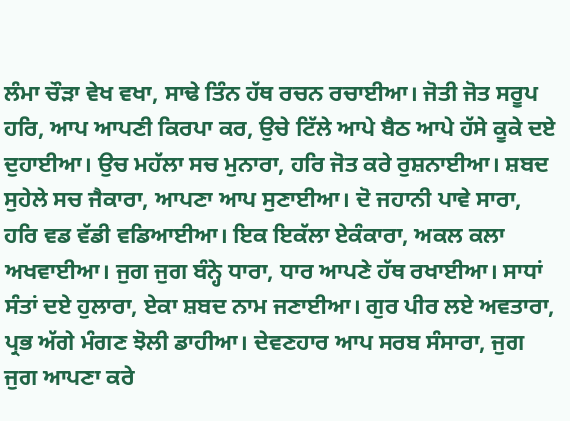ਲੰਮਾ ਚੌੜਾ ਵੇਖ ਵਖਾ, ਸਾਢੇ ਤਿੰਨ ਹੱਥ ਰਚਨ ਰਚਾਈਆ। ਜੋਤੀ ਜੋਤ ਸਰੂਪ ਹਰਿ, ਆਪ ਆਪਣੀ ਕਿਰਪਾ ਕਰ, ਉਚੇ ਟਿੱਲੇ ਆਪੇ ਬੈਠ ਆਪੇ ਹੱਸੇ ਕੂਕੇ ਦਏ ਦੁਹਾਈਆ। ਉਚ ਮਹੱਲਾ ਸਚ ਮੁਨਾਰਾ, ਹਰਿ ਜੋਤ ਕਰੇ ਰੁਸ਼ਨਾਈਆ। ਸ਼ਬਦ ਸੁਹੇਲੇ ਸਚ ਜੈਕਾਰਾ, ਆਪਣਾ ਆਪ ਸੁਣਾਈਆ। ਦੋ ਜਹਾਨੀ ਪਾਵੇ ਸਾਰਾ, ਹਰਿ ਵਡ ਵੱਡੀ ਵਡਿਆਈਆ। ਇਕ ਇਕੱਲਾ ਏਕੰਕਾਰਾ, ਅਕਲ ਕਲਾ ਅਖਵਾਈਆ। ਜੁਗ ਜੁਗ ਬੰਨ੍ਹੇ ਧਾਰਾ, ਧਾਰ ਆਪਣੇ ਹੱਥ ਰਖਾਈਆ। ਸਾਧਾਂ ਸੰਤਾਂ ਦਏ ਹੁਲਾਰਾ, ਏਕਾ ਸ਼ਬਦ ਨਾਮ ਜਣਾਈਆ। ਗੁਰ ਪੀਰ ਲਏ ਅਵਤਾਰਾ, ਪ੍ਰਭ ਅੱਗੇ ਮੰਗਣ ਝੋਲੀ ਡਾਹੀਆ। ਦੇਵਣਹਾਰ ਆਪ ਸਰਬ ਸੰਸਾਰਾ, ਜੁਗ ਜੁਗ ਆਪਣਾ ਕਰੇ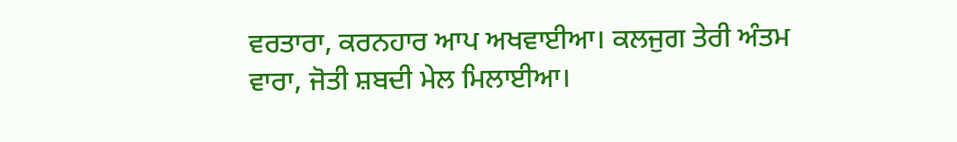ਵਰਤਾਰਾ, ਕਰਨਹਾਰ ਆਪ ਅਖਵਾਈਆ। ਕਲਜੁਗ ਤੇਰੀ ਅੰਤਮ ਵਾਰਾ, ਜੋਤੀ ਸ਼ਬਦੀ ਮੇਲ ਮਿਲਾਈਆ।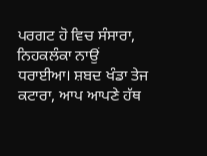ਪਰਗਟ ਹੋ ਵਿਚ ਸੰਸਾਰਾ, ਨਿਹਕਲੰਕਾ ਨਾਉਂ ਧਰਾਈਆ। ਸ਼ਬਦ ਖੰਡਾ ਤੇਜ ਕਟਾਰਾ, ਆਪ ਆਪਣੇ ਹੱਥ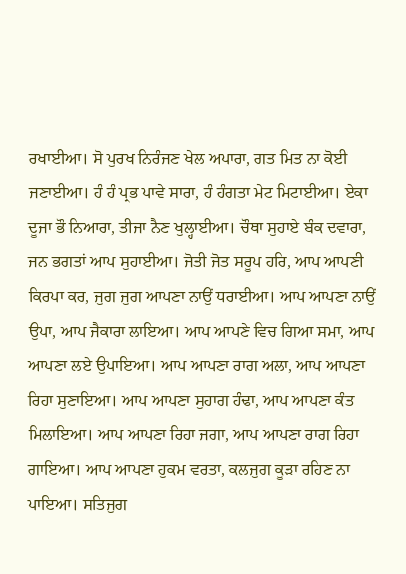ਰਖਾਈਆ। ਸੋ ਪੁਰਖ ਨਿਰੰਜਣ ਖੇਲ ਅਪਾਰਾ, ਗਤ ਮਿਤ ਨਾ ਕੋਈ ਜਣਾਈਆ। ਹੰ ਹੰ ਪ੍ਰਭ ਪਾਵੇ ਸਾਰਾ, ਹੰ ਹੰਗਤਾ ਮੇਟ ਮਿਟਾਈਆ। ਏਕਾ ਦੂਜਾ ਭੌ ਨਿਆਰਾ, ਤੀਜਾ ਨੈਣ ਖੁਲ੍ਹਾਈਆ। ਚੌਥਾ ਸੁਹਾਏ ਬੰਕ ਦਵਾਰਾ, ਜਨ ਭਗਤਾਂ ਆਪ ਸੁਹਾਈਆ। ਜੋਤੀ ਜੋਤ ਸਰੂਪ ਹਰਿ, ਆਪ ਆਪਣੀ ਕਿਰਪਾ ਕਰ, ਜੁਗ ਜੁਗ ਆਪਣਾ ਨਾਉਂ ਧਰਾਈਆ। ਆਪ ਆਪਣਾ ਨਾਉਂ ਉਪਾ, ਆਪ ਜੈਕਾਰਾ ਲਾਇਆ। ਆਪ ਆਪਣੇ ਵਿਚ ਗਿਆ ਸਮਾ, ਆਪ ਆਪਣਾ ਲਏ ਉਪਾਇਆ। ਆਪ ਆਪਣਾ ਰਾਗ ਅਲਾ, ਆਪ ਆਪਣਾ ਰਿਹਾ ਸੁਣਾਇਆ। ਆਪ ਆਪਣਾ ਸੁਹਾਗ ਹੰਢਾ, ਆਪ ਆਪਣਾ ਕੰਤ ਮਿਲਾਇਆ। ਆਪ ਆਪਣਾ ਰਿਹਾ ਜਗਾ, ਆਪ ਆਪਣਾ ਰਾਗ ਰਿਹਾ ਗਾਇਆ। ਆਪ ਆਪਣਾ ਹੁਕਮ ਵਰਤਾ, ਕਲਜੁਗ ਕੂੜਾ ਰਹਿਣ ਨਾ ਪਾਇਆ। ਸਤਿਜੁਗ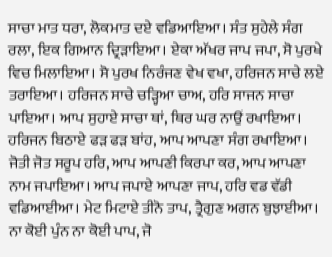ਸਾਚਾ ਮਾਤ ਧਰਾ, ਲੋਕਮਾਤ ਦਏ ਵਡਿਆਇਆ। ਸੰਤ ਸੁਹੇਲੇ ਸੰਗ ਰਲਾ, ਇਕ ਗਿਆਨ ਦ੍ਰਿੜਾਇਆ। ਏਕਾ ਅੱਖਰ ਜਾਪ ਜਪਾ, ਸੋ ਪੁਰਖੇ ਵਿਚ ਮਿਲਾਇਆ। ਸੋ ਪੁਰਖ ਨਿਰੰਜਣ ਵੇਖ ਵਖਾ, ਹਰਿਜਨ ਸਾਚੇ ਲਏ ਤਰਾਇਆ। ਹਰਿਜਨ ਸਾਚੇ ਚੜ੍ਹਿਆ ਚਾਅ, ਹਰਿ ਸਾਜਨ ਸਾਚਾ ਪਾਇਆ। ਆਪ ਸੁਹਾਏ ਸਾਚਾ ਥਾਂ, ਥਿਰ ਘਰ ਨਾਉਂ ਰਖਾਇਆ। ਹਰਿਜਨ ਬਿਠਾਏ ਫੜ ਫੜ ਬਾਂਹ, ਆਪ ਆਪਣਾ ਸੰਗ ਰਖਾਇਆ। ਜੋਤੀ ਜੋਤ ਸਰੂਪ ਹਰਿ, ਆਪ ਆਪਣੀ ਕਿਰਪਾ ਕਰ, ਆਪ ਆਪਣਾ ਨਾਮ ਜਪਾਇਆ। ਆਪ ਜਪਾਏ ਆਪਣਾ ਜਾਪ, ਹਰਿ ਵਡ ਵੱਡੀ ਵਡਿਆਈਆ। ਮੇਟ ਮਿਟਾਏ ਤੀਨੋ ਤਾਪ, ਤ੍ਰੈਗੁਣ ਅਗਨ ਬੁਝਾਈਆ। ਨਾ ਕੋਈ ਪੁੰਨ ਨਾ ਕੋਈ ਪਾਪ, ਜੋ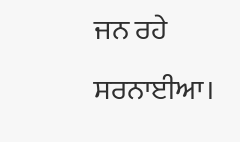ਜਨ ਰਹੇ ਸਰਨਾਈਆ।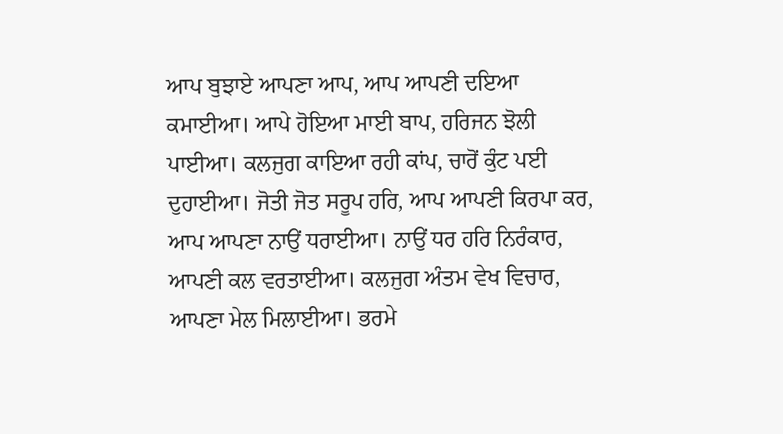ਆਪ ਬੁਝਾਏ ਆਪਣਾ ਆਪ, ਆਪ ਆਪਣੀ ਦਇਆ ਕਮਾਈਆ। ਆਪੇ ਹੋਇਆ ਮਾਈ ਬਾਪ, ਹਰਿਜਨ ਝੋਲੀ ਪਾਈਆ। ਕਲਜੁਗ ਕਾਇਆ ਰਹੀ ਕਾਂਪ, ਚਾਰੋਂ ਕੁੰਟ ਪਈ ਦੁਹਾਈਆ। ਜੋਤੀ ਜੋਤ ਸਰੂਪ ਹਰਿ, ਆਪ ਆਪਣੀ ਕਿਰਪਾ ਕਰ, ਆਪ ਆਪਣਾ ਨਾਉਂ ਧਰਾਈਆ। ਨਾਉਂ ਧਰ ਹਰਿ ਨਿਰੰਕਾਰ, ਆਪਣੀ ਕਲ ਵਰਤਾਈਆ। ਕਲਜੁਗ ਅੰਤਮ ਵੇਖ ਵਿਚਾਰ, ਆਪਣਾ ਮੇਲ ਮਿਲਾਈਆ। ਭਰਮੇ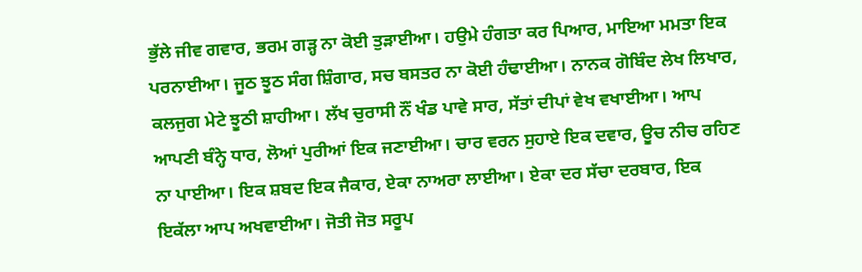ਭੁੱਲੇ ਜੀਵ ਗਵਾਰ, ਭਰਮ ਗੜ੍ਹ ਨਾ ਕੋਈ ਤੁੜਾਈਆ। ਹਉਮੇ ਹੰਗਤਾ ਕਰ ਪਿਆਰ, ਮਾਇਆ ਮਮਤਾ ਇਕ ਪਰਨਾਈਆ। ਜੂਠ ਝੂਠ ਸੰਗ ਸ਼ਿੰਗਾਰ, ਸਚ ਬਸਤਰ ਨਾ ਕੋਈ ਹੰਢਾਈਆ। ਨਾਨਕ ਗੋਬਿੰਦ ਲੇਖ ਲਿਖਾਰ, ਕਲਜੁਗ ਮੇਟੇ ਝੂਠੀ ਸ਼ਾਹੀਆ। ਲੱਖ ਚੁਰਾਸੀ ਨੌਂ ਖੰਡ ਪਾਵੇ ਸਾਰ, ਸੱਤਾਂ ਦੀਪਾਂ ਵੇਖ ਵਖਾਈਆ। ਆਪ ਆਪਣੀ ਬੰਨ੍ਹੇ ਧਾਰ, ਲੋਆਂ ਪੁਰੀਆਂ ਇਕ ਜਣਾਈਆ। ਚਾਰ ਵਰਨ ਸੁਹਾਏ ਇਕ ਦਵਾਰ, ਊਚ ਨੀਚ ਰਹਿਣ ਨਾ ਪਾਈਆ। ਇਕ ਸ਼ਬਦ ਇਕ ਜੈਕਾਰ, ਏਕਾ ਨਾਅਰਾ ਲਾਈਆ। ਏਕਾ ਦਰ ਸੱਚਾ ਦਰਬਾਰ, ਇਕ ਇਕੱਲਾ ਆਪ ਅਖਵਾਈਆ। ਜੋਤੀ ਜੋਤ ਸਰੂਪ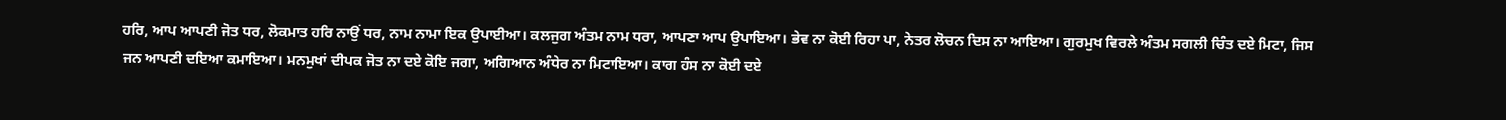ਹਰਿ, ਆਪ ਆਪਣੀ ਜੋਤ ਧਰ, ਲੋਕਮਾਤ ਹਰਿ ਨਾਉਂ ਧਰ, ਨਾਮ ਨਾਮਾ ਇਕ ਉਪਾਈਆ। ਕਲਜੁਗ ਅੰਤਮ ਨਾਮ ਧਰਾ, ਆਪਣਾ ਆਪ ਉਪਾਇਆ। ਭੇਵ ਨਾ ਕੋਈ ਰਿਹਾ ਪਾ, ਨੇਤਰ ਲੋਚਨ ਦਿਸ ਨਾ ਆਇਆ। ਗੁਰਮੁਖ ਵਿਰਲੇ ਅੰਤਮ ਸਗਲੀ ਚਿੰਤ ਦਏ ਮਿਟਾ, ਜਿਸ ਜਨ ਆਪਣੀ ਦਇਆ ਕਮਾਇਆ। ਮਨਮੁਖਾਂ ਦੀਪਕ ਜੋਤ ਨਾ ਦਏ ਕੋਇ ਜਗਾ, ਅਗਿਆਨ ਅੰਧੇਰ ਨਾ ਮਿਟਾਇਆ। ਕਾਗ ਹੰਸ ਨਾ ਕੋਈ ਦਏ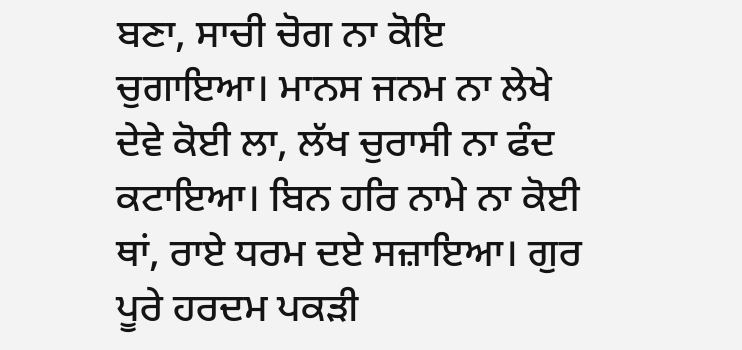ਬਣਾ, ਸਾਚੀ ਚੋਗ ਨਾ ਕੋਇ ਚੁਗਾਇਆ। ਮਾਨਸ ਜਨਮ ਨਾ ਲੇਖੇ ਦੇਵੇ ਕੋਈ ਲਾ, ਲੱਖ ਚੁਰਾਸੀ ਨਾ ਫੰਦ ਕਟਾਇਆ। ਬਿਨ ਹਰਿ ਨਾਮੇ ਨਾ ਕੋਈ ਥਾਂ, ਰਾਏ ਧਰਮ ਦਏ ਸਜ਼ਾਇਆ। ਗੁਰ ਪੂਰੇ ਹਰਦਮ ਪਕੜੀ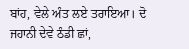ਬਾਂਹ, ਵੇਲੇ ਅੰਤ ਲਏ ਤਰਾਇਆ। ਦੋ ਜਹਾਨੀ ਦੇਵੇ ਠੰਡੀ ਛਾਂ,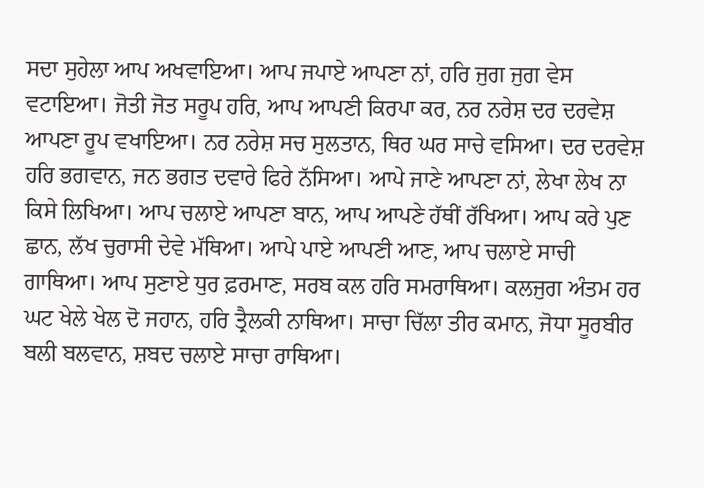ਸਦਾ ਸੁਹੇਲਾ ਆਪ ਅਖਵਾਇਆ। ਆਪ ਜਪਾਏ ਆਪਣਾ ਨਾਂ, ਹਰਿ ਜੁਗ ਜੁਗ ਵੇਸ ਵਟਾਇਆ। ਜੋਤੀ ਜੋਤ ਸਰੂਪ ਹਰਿ, ਆਪ ਆਪਣੀ ਕਿਰਪਾ ਕਰ, ਨਰ ਨਰੇਸ਼ ਦਰ ਦਰਵੇਸ਼ ਆਪਣਾ ਰੂਪ ਵਖਾਇਆ। ਨਰ ਨਰੇਸ਼ ਸਚ ਸੁਲਤਾਨ, ਥਿਰ ਘਰ ਸਾਚੇ ਵਸਿਆ। ਦਰ ਦਰਵੇਸ਼ ਹਰਿ ਭਗਵਾਨ, ਜਨ ਭਗਤ ਦਵਾਰੇ ਫਿਰੇ ਨੱਸਿਆ। ਆਪੇ ਜਾਣੇ ਆਪਣਾ ਨਾਂ, ਲੇਖਾ ਲੇਖ ਨਾ ਕਿਸੇ ਲਿਖਿਆ। ਆਪ ਚਲਾਏ ਆਪਣਾ ਬਾਨ, ਆਪ ਆਪਣੇ ਹੱਥੀਂ ਰੱਖਿਆ। ਆਪ ਕਰੇ ਪੁਣ ਛਾਨ, ਲੱਖ ਚੁਰਾਸੀ ਦੇਵੇ ਮੱਥਿਆ। ਆਪੇ ਪਾਏ ਆਪਣੀ ਆਣ, ਆਪ ਚਲਾਏ ਸਾਚੀ ਗਾਥਿਆ। ਆਪ ਸੁਣਾਏ ਧੁਰ ਫ਼ਰਮਾਣ, ਸਰਬ ਕਲ ਹਰਿ ਸਮਰਾਥਿਆ। ਕਲਜੁਗ ਅੰਤਮ ਹਰ ਘਟ ਖੇਲੇ ਖੇਲ ਦੋ ਜਹਾਨ, ਹਰਿ ਤ੍ਰੈਲਕੀ ਨਾਥਿਆ। ਸਾਚਾ ਚਿੱਲਾ ਤੀਰ ਕਮਾਨ, ਜੋਧਾ ਸੂਰਬੀਰ ਬਲੀ ਬਲਵਾਨ, ਸ਼ਬਦ ਚਲਾਏ ਸਾਚਾ ਰਾਥਿਆ।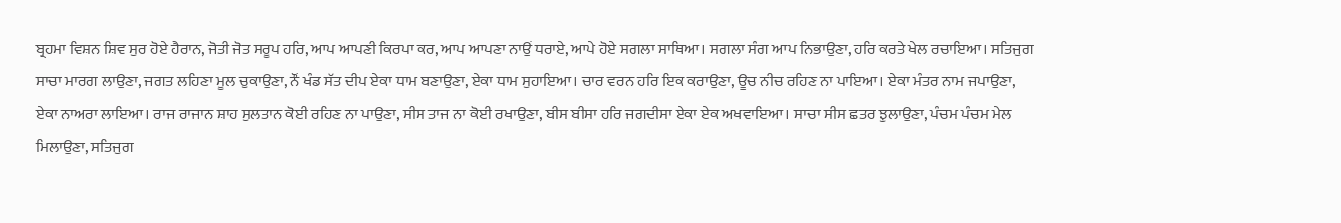ਬ੍ਰਹਮਾ ਵਿਸ਼ਨ ਸ਼ਿਵ ਸੁਰ ਹੋਏ ਹੈਰਾਨ, ਜੋਤੀ ਜੋਤ ਸਰੂਪ ਹਰਿ, ਆਪ ਆਪਣੀ ਕਿਰਪਾ ਕਰ, ਆਪ ਆਪਣਾ ਨਾਉਂ ਧਰਾਏ, ਆਪੇ ਹੋਏ ਸਗਲਾ ਸਾਥਿਆ। ਸਗਲਾ ਸੰਗ ਆਪ ਨਿਭਾਉਣਾ, ਹਰਿ ਕਰਤੇ ਖੇਲ ਰਚਾਇਆ। ਸਤਿਜੁਗ ਸਾਚਾ ਮਾਰਗ ਲਾਉਣਾ, ਜਗਤ ਲਹਿਣਾ ਮੂਲ ਚੁਕਾਉਣਾ, ਨੌਂ ਖੰਡ ਸੱਤ ਦੀਪ ਏਕਾ ਧਾਮ ਬਣਾਉਣਾ, ਏਕਾ ਧਾਮ ਸੁਹਾਇਆ। ਚਾਰ ਵਰਨ ਹਰਿ ਇਕ ਕਰਾਉਣਾ, ਊਚ ਨੀਚ ਰਹਿਣ ਨਾ ਪਾਇਆ। ਏਕਾ ਮੰਤਰ ਨਾਮ ਜਪਾਉਣਾ, ਏਕਾ ਨਾਅਰਾ ਲਾਇਆ। ਰਾਜ ਰਾਜਾਨ ਸ਼ਾਹ ਸੁਲਤਾਨ ਕੋਈ ਰਹਿਣ ਨਾ ਪਾਉਣਾ, ਸੀਸ ਤਾਜ ਨਾ ਕੋਈ ਰਖਾਉਣਾ, ਬੀਸ ਬੀਸਾ ਹਰਿ ਜਗਦੀਸਾ ਏਕਾ ਏਕ ਅਖਵਾਇਆ। ਸਾਚਾ ਸੀਸ ਛਤਰ ਝੁਲਾਉਣਾ, ਪੰਚਮ ਪੰਚਮ ਮੇਲ ਮਿਲਾਉਣਾ, ਸਤਿਜੁਗ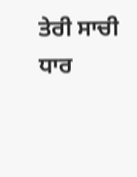ਤੇਰੀ ਸਾਚੀ ਧਾਰ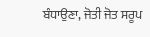ਬੰਧਾਉਣਾ, ਜੋਤੀ ਜੋਤ ਸਰੂਪ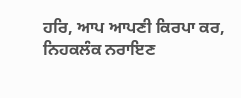ਹਰਿ, ਆਪ ਆਪਣੀ ਕਿਰਪਾ ਕਰ, ਨਿਹਕਲੰਕ ਨਰਾਇਣ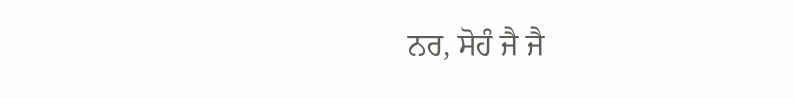ਨਰ, ਸੋਹੰ ਜੈ ਜੈ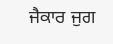ਜੈਕਾਰ ਜੁਗ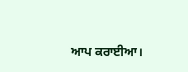ਆਪ ਕਰਾਈਆ।